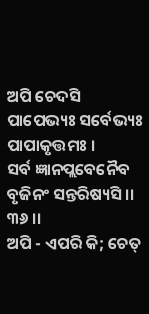ଅପି ଚେଦସି ପାପେଭ୍ୟଃ ସର୍ବେଭ୍ୟଃ ପାପାକୃତ୍ତମଃ ।
ସର୍ବ ଜ୍ଞାନପ୍ଲବେନୈବ ବୃଜିନଂ ସନ୍ତରିଷ୍ୟସି ।। ୩୬ ।।
ଅପି - ଏପରି କି; ଚେତ୍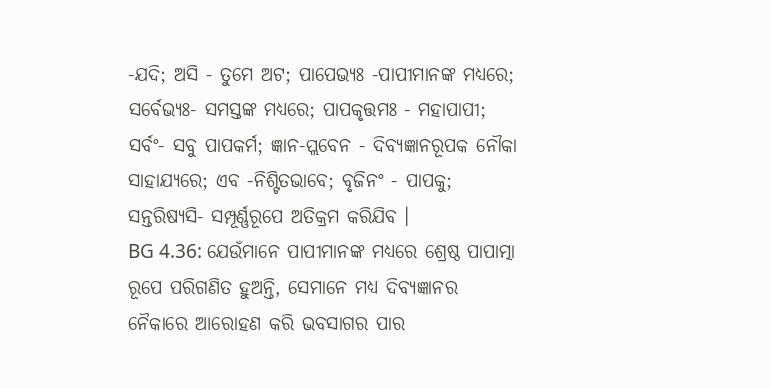-ଯଦି; ଅସି - ତୁମେ ଅଟ; ପାପେଭ୍ୟଃ -ପାପୀମାନଙ୍କ ମଧ୍ୟରେ; ସର୍ବେଭ୍ୟଃ- ସମସ୍ତଙ୍କ ମଧ୍ୟରେ; ପାପକୃତ୍ତମଃ - ମହାପାପୀ; ସର୍ବଂ- ସବୁ ପାପକର୍ମ; ଜ୍ଞାନ-ପ୍ଲବେନ - ଦିବ୍ୟଜ୍ଞାନରୂପକ ନୌକା ସାହାଯ୍ୟରେ; ଏବ -ନିଶ୍ଟିତଭାବେ; ବୃଜିନଂ - ପାପକୁ; ସନ୍ତରିଷ୍ୟସି- ସମ୍ପୂର୍ଣ୍ଣରୂପେ ଅତିକ୍ରମ କରିଯିବ ।
BG 4.36: ଯେଉଁମାନେ ପାପୀମାନଙ୍କ ମଧ୍ୟରେ ଶ୍ରେଷ୍ଠ ପାପାତ୍ମା ରୂପେ ପରିଗଣିତ ହୁଅନ୍ତି, ସେମାନେ ମଧ୍ୟ ଦିବ୍ୟଜ୍ଞାନର ନୈକାରେ ଆରୋହଣ କରି ଭବସାଗର ପାର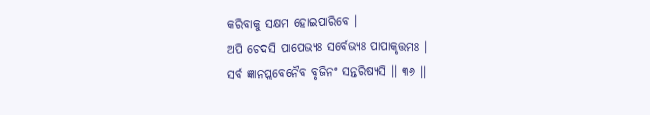କରିବାକୁ ସକ୍ଷମ ହୋଇପାରିବେ ।
ଅପି ଚେଦସି ପାପେଭ୍ୟଃ ସର୍ବେଭ୍ୟଃ ପାପାକୃତ୍ତମଃ ।
ସର୍ବ ଜ୍ଞାନପ୍ଲବେନୈବ ବୃଜିନଂ ସନ୍ତରିଷ୍ୟସି ।। ୩୬ ।।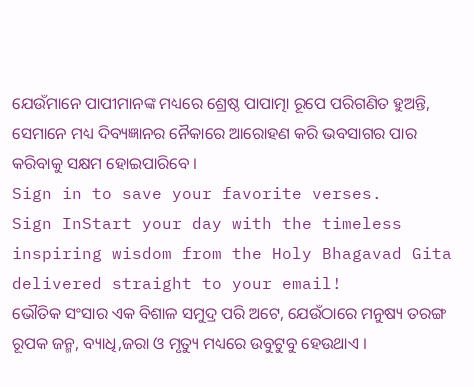ଯେଉଁମାନେ ପାପୀମାନଙ୍କ ମଧ୍ୟରେ ଶ୍ରେଷ୍ଠ ପାପାତ୍ମା ରୂପେ ପରିଗଣିତ ହୁଅନ୍ତି, ସେମାନେ ମଧ୍ୟ ଦିବ୍ୟଜ୍ଞାନର ନୈକାରେ ଆରୋହଣ କରି ଭବସାଗର ପାର କରିବାକୁ ସକ୍ଷମ ହୋଇପାରିବେ ।
Sign in to save your favorite verses.
Sign InStart your day with the timeless inspiring wisdom from the Holy Bhagavad Gita delivered straight to your email!
ଭୌତିକ ସଂସାର ଏକ ବିଶାଳ ସମୁଦ୍ର ପରି ଅଟେ, ଯେଉଁଠାରେ ମନୁଷ୍ୟ ତରଙ୍ଗ ରୂପକ ଜନ୍ମ, ବ୍ୟାଧି,ଜରା ଓ ମୃତ୍ୟୁ ମଧ୍ୟରେ ଉବୁଟୁବୁ ହେଉଥାଏ ।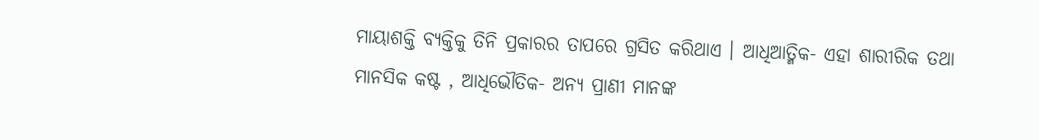ମାୟାଶକ୍ତି ବ୍ୟକ୍ତିକୁ ତିନି ପ୍ରକାରର ତାପରେ ଗ୍ରସିତ କରିଥାଏ । ଆଧିଆତ୍ମିକ- ଏହା ଶାରୀରିକ ତଥା ମାନସିକ କଷ୍ଟ , ଆଧିଭୌତିକ- ଅନ୍ୟ ପ୍ରାଣୀ ମାନଙ୍କ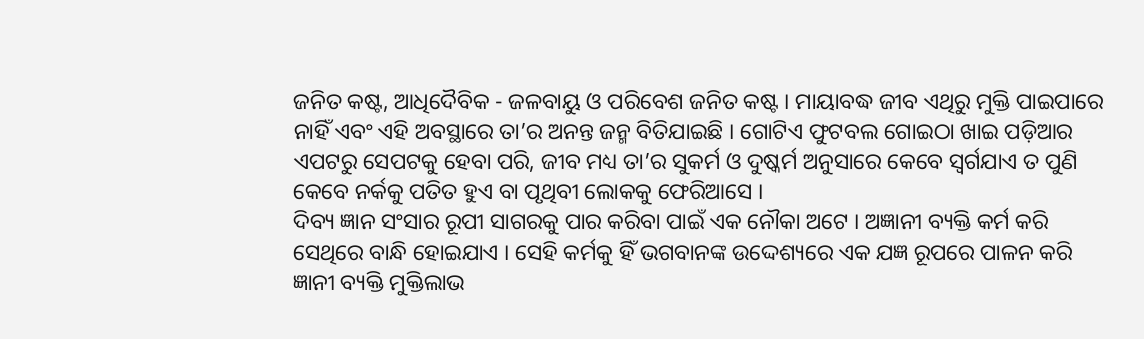ଜନିତ କଷ୍ଟ, ଆଧିଦୈବିକ - ଜଳବାୟୁ ଓ ପରିବେଶ ଜନିତ କଷ୍ଟ । ମାୟାବଦ୍ଧ ଜୀବ ଏଥିରୁ ମୁକ୍ତି ପାଇପାରେ ନାହିଁ ଏବଂ ଏହି ଅବସ୍ଥାରେ ତା’ର ଅନନ୍ତ ଜନ୍ମ ବିତିଯାଇଛି । ଗୋଟିଏ ଫୁଟବଲ ଗୋଇଠା ଖାଇ ପଡ଼ିଆର ଏପଟରୁ ସେପଟକୁ ହେବା ପରି, ଜୀବ ମଧ୍ୟ ତା’ର ସୁକର୍ମ ଓ ଦୁଷ୍କର୍ମ ଅନୁସାରେ କେବେ ସ୍ୱର୍ଗଯାଏ ତ ପୁଣି କେବେ ନର୍କକୁ ପତିତ ହୁଏ ବା ପୃଥିବୀ ଲୋକକୁ ଫେରିଆସେ ।
ଦିବ୍ୟ ଜ୍ଞାନ ସଂସାର ରୂପୀ ସାଗରକୁ ପାର କରିବା ପାଇଁ ଏକ ନୌକା ଅଟେ । ଅଜ୍ଞାନୀ ବ୍ୟକ୍ତି କର୍ମ କରି ସେଥିରେ ବାନ୍ଧି ହୋଇଯାଏ । ସେହି କର୍ମକୁ ହିଁ ଭଗବାନଙ୍କ ଉଦ୍ଦେଶ୍ୟରେ ଏକ ଯଜ୍ଞ ରୂପରେ ପାଳନ କରି ଜ୍ଞାନୀ ବ୍ୟକ୍ତି ମୁକ୍ତିଲାଭ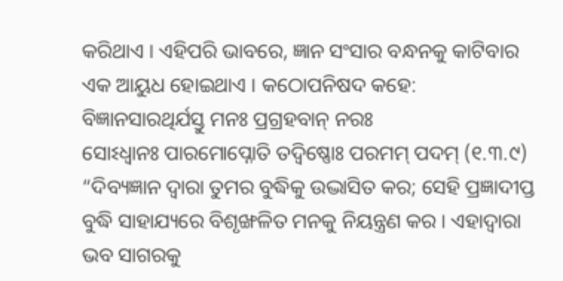କରିଥାଏ । ଏହିପରି ଭାବରେ, ଜ୍ଞାନ ସଂସାର ବନ୍ଧନକୁ କାଟିବାର ଏକ ଆୟୁଧ ହୋଇଥାଏ । କଠୋପନିଷଦ କହେ:
ବିଜ୍ଞାନସାରଥିର୍ଯସ୍ତୁ ମନଃ ପ୍ରଗ୍ରହବାନ୍ ନରଃ
ସୋଽଧ୍ୱାନଃ ପାରମୋପ୍ନୋତି ତଦ୍ବିଷ୍ଣୋଃ ପରମମ୍ ପଦମ୍ (୧.୩.୯)
“ଦିବ୍ୟଜ୍ଞାନ ଦ୍ୱାରା ତୁମର ବୁଦ୍ଧିକୁ ଉଦ୍ଭାସିତ କର; ସେହି ପ୍ରଜ୍ଞାଦୀପ୍ତ ବୁଦ୍ଧି ସାହାଯ୍ୟରେ ବିଶୃଙ୍ଖଳିତ ମନକୁ ନିୟନ୍ତ୍ରଣ କର । ଏହାଦ୍ୱାରା ଭବ ସାଗରକୁ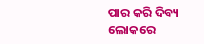ପାର କରି ଦିବ୍ୟ ଲୋକରେ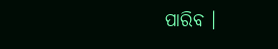ପାରିବ ।